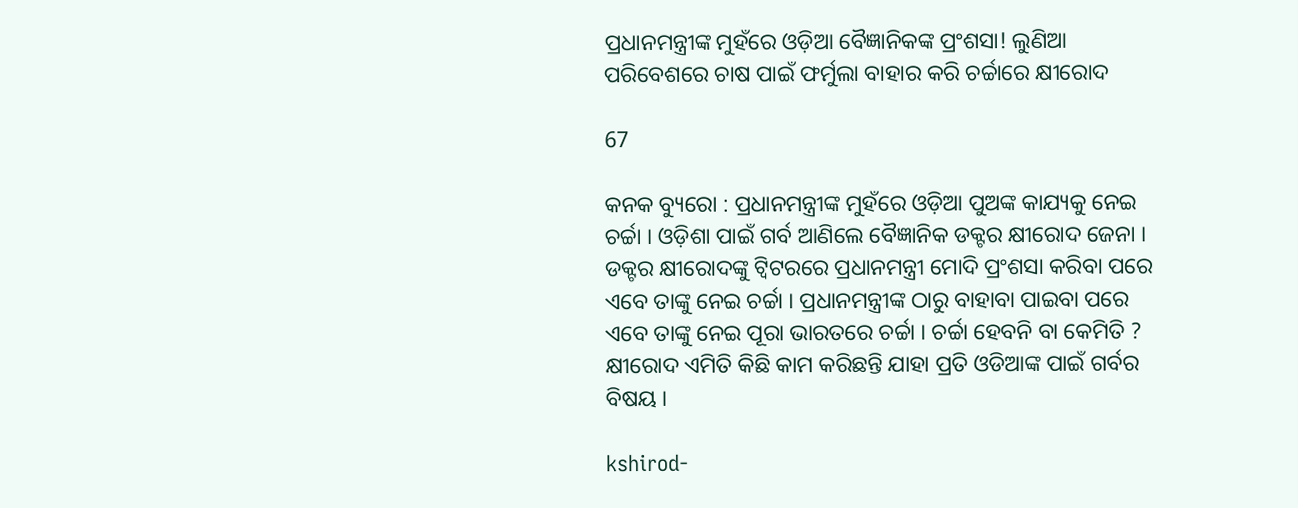ପ୍ରଧାନମନ୍ତ୍ରୀଙ୍କ ମୁହଁରେ ଓଡ଼ିଆ ବୈଜ୍ଞାନିକଙ୍କ ପ୍ରଂଶସା! ଲୁଣିଆ ପରିବେଶରେ ଚାଷ ପାଇଁ ଫର୍ମୁଲା ବାହାର କରି ଚର୍ଚ୍ଚାରେ କ୍ଷୀରୋଦ

67

କନକ ବ୍ୟୁରୋ : ପ୍ରଧାନମନ୍ତ୍ରୀଙ୍କ ମୁହଁରେ ଓଡ଼ିଆ ପୁଅଙ୍କ କାଯ୍ୟକୁ ନେଇ ଚର୍ଚ୍ଚା । ଓଡ଼ିଶା ପାଇଁ ଗର୍ବ ଆଣିଲେ ବୈଜ୍ଞାନିକ ଡକ୍ଟର କ୍ଷୀରୋଦ ଜେନା । ଡକ୍ଟର କ୍ଷୀରୋଦଙ୍କୁ ଟ୍ୱିଟରରେ ପ୍ରଧାନମନ୍ତ୍ରୀ ମୋଦି ପ୍ରଂଶସା କରିବା ପରେ ଏବେ ତାଙ୍କୁ ନେଇ ଚର୍ଚ୍ଚା । ପ୍ରଧାନମନ୍ତ୍ରୀଙ୍କ ଠାରୁ ବାହାବା ପାଇବା ପରେ ଏବେ ତାଙ୍କୁ ନେଇ ପୂରା ଭାରତରେ ଚର୍ଚ୍ଚା । ଚର୍ଚ୍ଚା ହେବନି ବା କେମିତି ? କ୍ଷୀରୋଦ ଏମିତି କିଛି କାମ କରିଛନ୍ତି ଯାହା ପ୍ରତି ଓଡିଆଙ୍କ ପାଇଁ ଗର୍ବର ବିଷୟ ।

kshirod-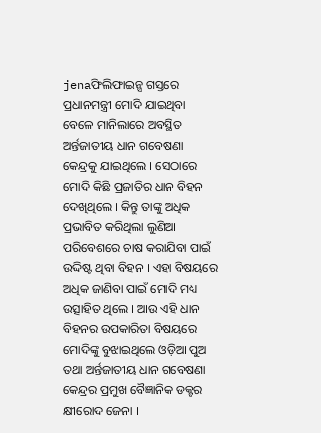jenaଫିଲିଫାଇନ୍ସ ଗସ୍ତରେ ପ୍ରଧାନମନ୍ତ୍ରୀ ମୋଦି ଯାଇଥିବା ବେଳେ ମାନିଲାରେ ଅବସ୍ଥିତ ଅର୍ନ୍ତଜାତୀୟ ଧାନ ଗବେଷଣା କେନ୍ଦ୍ରକୁ ଯାଇଥିଲେ । ସେଠାରେ ମୋଦି କିଛି ପ୍ରଜାତିର ଧାନ ବିହନ ଦେଖିଥିଲେ । କିନ୍ତୁ ତାଙ୍କୁ ଅଧିକ ପ୍ରଭାବିତ କରିଥିଲା ଲୁଣିଆ ପରିବେଶରେ ଚାଷ କରାଯିବା ପାଇଁ ଉଦ୍ଦିଷ୍ଟ ଥିବା ବିହନ । ଏହା ବିଷୟରେ ଅଧିକ ଜାଣିବା ପାଇଁ ମୋଦି ମଧ୍ୟ ଉତ୍ସାହିତ ଥିଲେ । ଆଉ ଏହି ଧାନ ବିହନର ଉପକାରିତା ବିଷୟରେ ମୋଦିଙ୍କୁ ବୁଝାଇଥିଲେ ଓଡ଼ିଆ ପୁଅ ତଥା ଅର୍ନ୍ତଜାତୀୟ ଧାନ ଗବେଷଣା କେନ୍ଦ୍ରର ପ୍ରମୁଖ ବୈଜ୍ଞାନିକ ଡକ୍ଟର କ୍ଷୀରୋଦ ଜେନା ।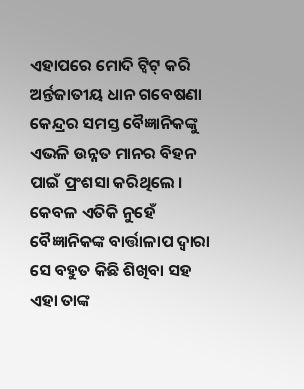ଏହାପରେ ମୋଦି ଟ୍ୱିଟ୍ କରି ଅର୍ନ୍ତଜାତୀୟ ଧାନ ଗବେଷଣା କେନ୍ଦ୍ରର ସମସ୍ତ ବୈଜ୍ଞାନିକଙ୍କୁ ଏଭଳି ଉନ୍ନତ ମାନର ବିହନ ପାଇଁ ପ୍ରଂଶସା କରିଥିଲେ । କେବଳ ଏତିକି ନୁହେଁ ବୈଜ୍ଞାନିକଙ୍କ ବାର୍ତ୍ତାଳାପ ଦ୍ୱାରା ସେ ବହୁତ କିଛି ଶିଖିବା ସହ ଏହା ତାଙ୍କ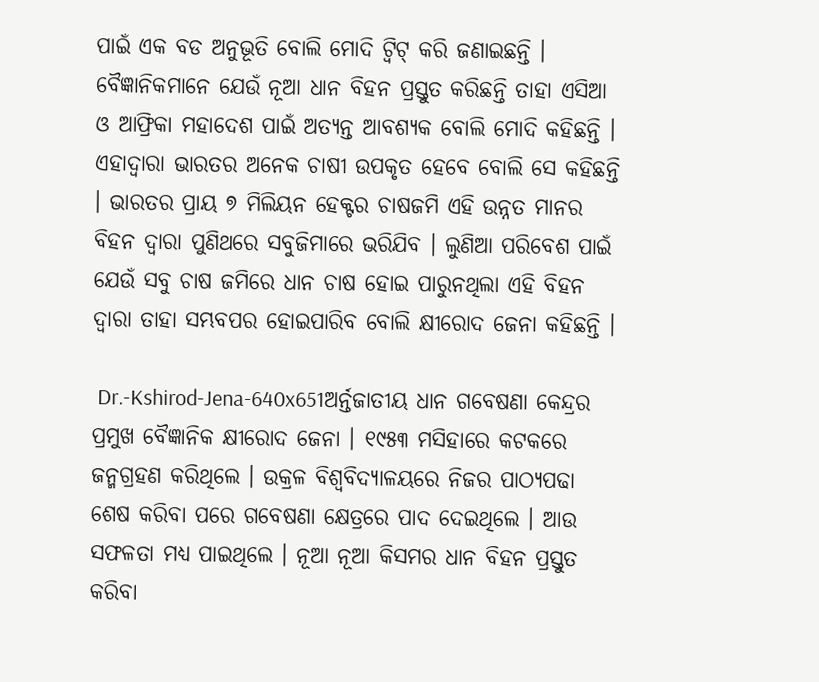ପାଇଁ ଏକ ବଡ ଅନୁଭୂତି ବୋଲି ମୋଦି ଟ୍ୱିଟ୍ କରି ଜଣାଇଛନ୍ତି । ବୈଜ୍ଞାନିକମାନେ ଯେଉଁ ନୂଆ ଧାନ ବିହନ ପ୍ରସ୍ତୁତ କରିଛନ୍ତି ତାହା ଏସିଆ ଓ ଆଫ୍ରିକା ମହାଦେଶ ପାଇଁ ଅତ୍ୟନ୍ତ ଆବଶ୍ୟକ ବୋଲି ମୋଦି କହିଛନ୍ତି । ଏହାଦ୍ୱାରା ଭାରତର ଅନେକ ଚାଷୀ ଉପକୃତ ହେବେ ବୋଲି ସେ କହିଛନ୍ତି । ଭାରତର ପ୍ରାୟ ୭ ମିଲିୟନ ହେକ୍ଟର ଚାଷଜମି ଏହି ଉନ୍ନତ ମାନର ବିହନ ଦ୍ୱାରା ପୁଣିଥରେ ସବୁଜିମାରେ ଭରିଯିବ । ଲୁଣିଆ ପରିବେଶ ପାଇଁ ଯେଉଁ ସବୁ ଚାଷ ଜମିରେ ଧାନ ଚାଷ ହୋଇ ପାରୁନଥିଲା ଏହି ବିହନ ଦ୍ୱାରା ତାହା ସମ୍ଭବପର ହୋଇପାରିବ ବୋଲି କ୍ଷୀରୋଦ ଜେନା କହିଛନ୍ତି ।

 Dr.-Kshirod-Jena-640x651ଅର୍ନ୍ତଜାତୀୟ ଧାନ ଗବେଷଣା କେନ୍ଦ୍ରର ପ୍ରମୁଖ ବୈଜ୍ଞାନିକ କ୍ଷୀରୋଦ ଜେନା । ୧୯୫୩ ମସିହାରେ କଟକରେ ଜନ୍ମଗ୍ରହଣ କରିଥିଲେ । ଉକ୍ରଳ ବିଶ୍ୱବିଦ୍ୟାଳୟରେ ନିଜର ପାଠ୍ୟପଢା ଶେଷ କରିବା ପରେ ଗବେଷଣା କ୍ଷେତ୍ରରେ ପାଦ ଦେଇଥିଲେ । ଆଉ ସଫଳତା ମଧ୍ୟ ପାଇଥିଲେ । ନୂଆ ନୂଆ କିସମର ଧାନ ବିହନ ପ୍ରସ୍ତୁତ କରିବା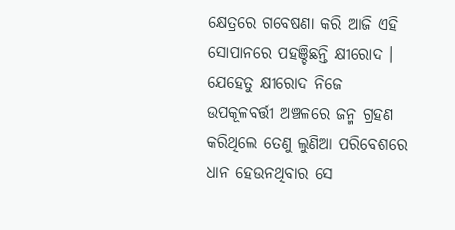କ୍ଷେତ୍ରରେ ଗବେଷଣା କରି ଆଜି ଏହି ସୋପାନରେ ପହଞ୍ଚିଛନ୍ତି କ୍ଷୀରୋଦ । ଯେହେତୁ କ୍ଷୀରୋଦ ନିଜେ ଉପକୂଳବର୍ତ୍ତୀ ଅଞ୍ଚଳରେ ଜନ୍ମ ଗ୍ରହଣ କରିଥିଲେ ତେଣୁ ଲୁଣିଆ ପରିବେଶରେ ଧାନ ହେଉନଥିବାର ସେ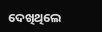ଦେଖିଥିଲେ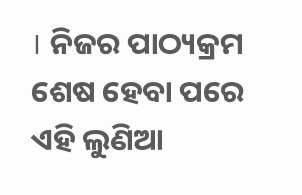। ନିଜର ପାଠ୍ୟକ୍ରମ ଶେଷ ହେବା ପରେ ଏହି ଲୁଣିଆ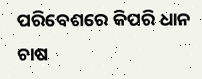ପରିବେଶରେ କିପରି ଧାନ ଚାଷ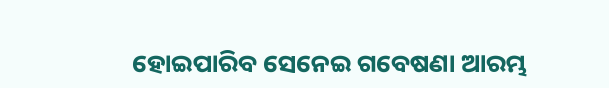ହୋଇପାରିବ ସେନେଇ ଗବେଷଣା ଆରମ୍ଭ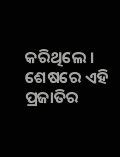କରିଥିଲେ । ଶେଷରେ ଏହି ପ୍ରଜାତିର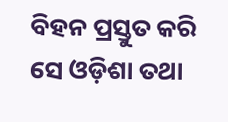ବିହନ ପ୍ରସ୍ତୁତ କରି ସେ ଓଡ଼ିଶା ତଥା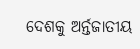ଦେଶକୁ ଅର୍ନ୍ତଜାତୀୟ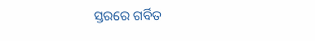ସ୍ତରରେ ଗର୍ବିତ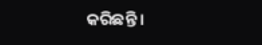କରିଛନ୍ତି ।